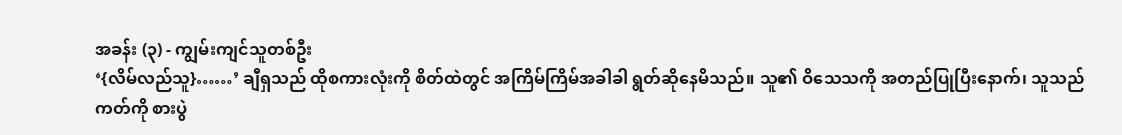အခန်း (၃) - ကျွမ်းကျင်သူတစ်ဦး
‘{လိမ်လည်သူ}……’ ချီရှသည် ထိုစကားလုံးကို စိတ်ထဲတွင် အကြိမ်ကြိမ်အခါခါ ရွတ်ဆိုနေမိသည်။ သူ၏ ဝိသေသကို အတည်ပြုပြီးနောက်၊ သူသည် ကတ်ကို စားပွဲ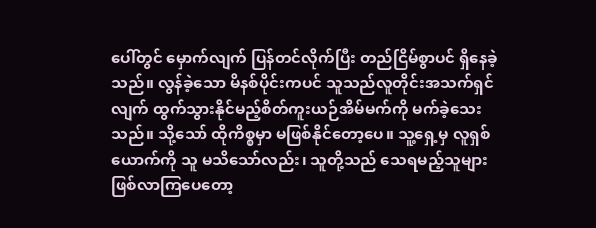ပေါ်တွင် မှောက်လျက် ပြန်တင်လိုက်ပြီး တည်ငြိမ်စွာပင် ရှိနေခဲ့သည်။ လွန်ခဲ့သော မိနစ်ပိုင်းကပင် သူသည်လူတိုင်းအသက်ရှင်လျက် ထွက်သွားနိုင်မည့်စိတ်ကူးယဉ်အိမ်မက်ကို မက်ခဲ့သေးသည်။ သို့သော် ထိုကိစ္စမှာ မဖြစ်နိုင်တော့ပေ။ သူ့ရှေ့မှ လူရှစ်ယောက်ကို သူ မသိသော်လည်း၊ သူတို့သည် သေရမည့်သူများ ဖြစ်လာကြပေတော့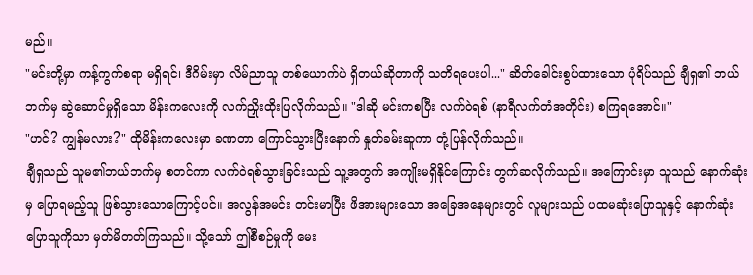မည်။
"မင်းတို့မှာ ကန့်ကွက်စရာ မရှိရင်၊ ဒီဂိမ်းမှာ လိမ်ညာသူ တစ်ယောက်ပဲ ရှိတယ်ဆိုတာကို သတိရပေးပါ..." ဆိတ်ခေါင်းစွပ်ထားသော ပုံရိပ်သည် ချီရှ၏ ဘယ်ဘက်မှ ဆွဲဆောင်မှုရှိသော မိန်းကလေးကို လက်ညှိုးထိုးပြလိုက်သည်။ "ဒါဆို မင်းကစပြီး လက်ဝဲရစ် (နာရီလက်တံအတိုင်း) စကြရအောင်။"
"ဟင်? ကျွန်မလား?" ထိုမိန်းကလေးမှာ ခဏတာ ကြောင်သွားပြီးနောက် နှုတ်ခမ်းဆူကာ တုံ့ပြန်လိုက်သည်။
ချီရှသည် သူမ၏ဘယ်ဘက်မှ စတင်ကာ လက်ဝဲရစ်သွားခြင်းသည် သူ့အတွက် အကျိုးမရှိနိုင်ကြောင်း တွက်ဆလိုက်သည်။ အကြောင်းမှာ သူသည် နောက်ဆုံးမှ ပြောရမည့်သူ ဖြစ်သွားသောကြောင့်ပင်။ အလွန်အမင်း တင်းမာပြီး ဖိအားများသော အခြေအနေများတွင် လူများသည် ပထမဆုံးပြောသူနှင့် နောက်ဆုံးပြောသူကိုသာ မှတ်မိတတ်ကြသည်။ သို့သော် ဤစီစဉ်မှုကို မေး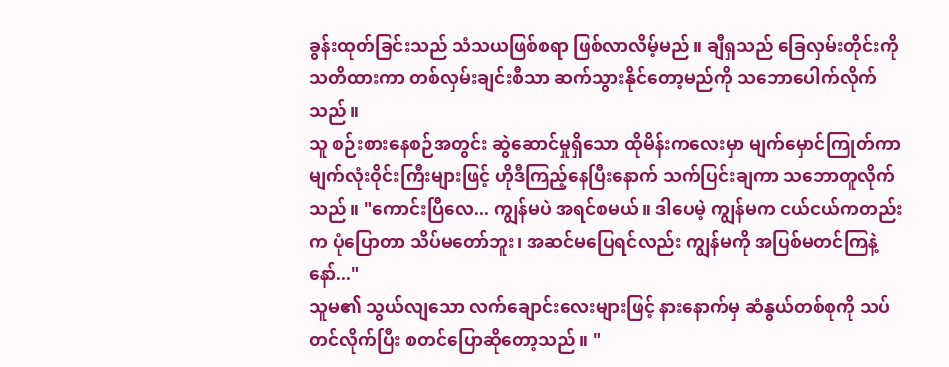ခွန်းထုတ်ခြင်းသည် သံသယဖြစ်စရာ ဖြစ်လာလိမ့်မည်။ ချီရှသည် ခြေလှမ်းတိုင်းကို သတိထားကာ တစ်လှမ်းချင်းစီသာ ဆက်သွားနိုင်တော့မည်ကို သဘောပေါက်လိုက်သည်။
သူ စဉ်းစားနေစဉ်အတွင်း ဆွဲဆောင်မှုရှိသော ထိုမိန်းကလေးမှာ မျက်မှောင်ကြုတ်ကာ မျက်လုံးဝိုင်းကြီးများဖြင့် ဟိုဒီကြည့်နေပြီးနောက် သက်ပြင်းချကာ သဘောတူလိုက်သည်။ "ကောင်းပြီလေ... ကျွန်မပဲ အရင်စမယ်။ ဒါပေမဲ့ ကျွန်မက ငယ်ငယ်ကတည်းက ပုံပြောတာ သိပ်မတော်ဘူး၊ အဆင်မပြေရင်လည်း ကျွန်မကို အပြစ်မတင်ကြနဲ့နော်..."
သူမ၏ သွယ်လျသော လက်ချောင်းလေးများဖြင့် နားနောက်မှ ဆံနွယ်တစ်စုကို သပ်တင်လိုက်ပြီး စတင်ပြောဆိုတော့သည်။ "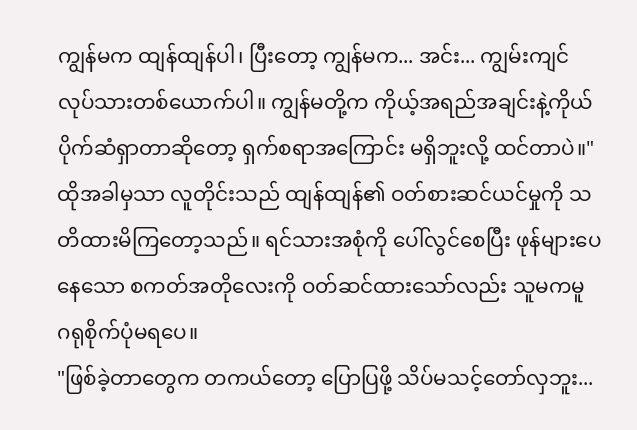ကျွန်မက ထျန်ထျန်ပါ၊ ပြီးတော့ ကျွန်မက... အင်း... ကျွမ်းကျင်လုပ်သားတစ်ယောက်ပါ။ ကျွန်မတို့က ကိုယ့်အရည်အချင်းနဲ့ကိုယ် ပိုက်ဆံရှာတာဆိုတော့ ရှက်စရာအကြောင်း မရှိဘူးလို့ ထင်တာပဲ။"
ထိုအခါမှသာ လူတိုင်းသည် ထျန်ထျန်၏ ဝတ်စားဆင်ယင်မှုကို သတိထားမိကြတော့သည်။ ရင်သားအစုံကို ပေါ်လွင်စေပြီး ဖုန်များပေနေသော စကတ်အတိုလေးကို ဝတ်ဆင်ထားသော်လည်း သူမကမူ ဂရုစိုက်ပုံမရပေ။
"ဖြစ်ခဲ့တာတွေက တကယ်တော့ ပြောပြဖို့ သိပ်မသင့်တော်လှဘူး...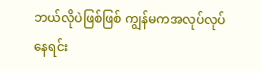ဘယ်လိုပဲဖြစ်ဖြစ် ကျွန်မကအလုပ်လုပ်နေရင်း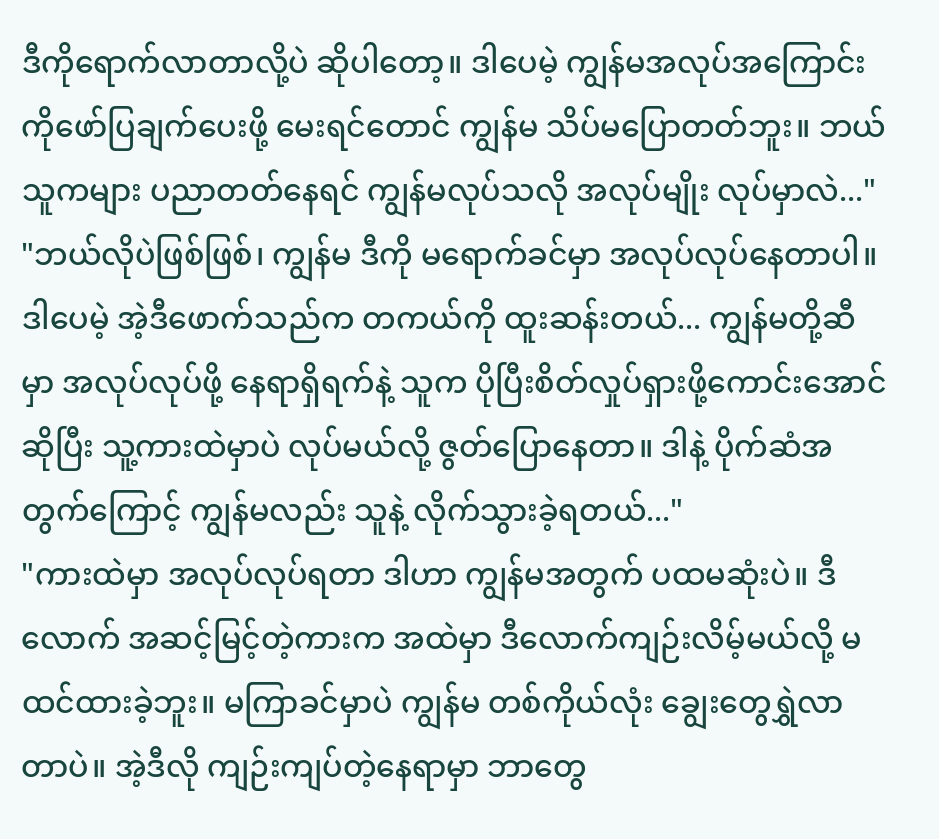ဒီကိုရောက်လာတာလို့ပဲ ဆိုပါတော့။ ဒါပေမဲ့ ကျွန်မအလုပ်အကြောင်းကိုဖော်ပြချက်ပေးဖို့ မေးရင်တောင် ကျွန်မ သိပ်မပြောတတ်ဘူး။ ဘယ်သူကများ ပညာတတ်နေရင် ကျွန်မလုပ်သလို အလုပ်မျိုး လုပ်မှာလဲ..."
"ဘယ်လိုပဲဖြစ်ဖြစ်၊ ကျွန်မ ဒီကို မရောက်ခင်မှာ အလုပ်လုပ်နေတာပါ။ ဒါပေမဲ့ အဲ့ဒီဖောက်သည်က တကယ်ကို ထူးဆန်းတယ်... ကျွန်မတို့ဆီမှာ အလုပ်လုပ်ဖို့ နေရာရှိရက်နဲ့ သူက ပိုပြီးစိတ်လှုပ်ရှားဖို့ကောင်းအောင် ဆိုပြီး သူ့ကားထဲမှာပဲ လုပ်မယ်လို့ ဇွတ်ပြောနေတာ။ ဒါနဲ့ ပိုက်ဆံအတွက်ကြောင့် ကျွန်မလည်း သူနဲ့ လိုက်သွားခဲ့ရတယ်..."
"ကားထဲမှာ အလုပ်လုပ်ရတာ ဒါဟာ ကျွန်မအတွက် ပထမဆုံးပဲ။ ဒီလောက် အဆင့်မြင့်တဲ့ကားက အထဲမှာ ဒီလောက်ကျဉ်းလိမ့်မယ်လို့ မထင်ထားခဲ့ဘူး။ မကြာခင်မှာပဲ ကျွန်မ တစ်ကိုယ်လုံး ချွေးတွေရွှဲလာတာပဲ။ အဲ့ဒီလို ကျဉ်းကျပ်တဲ့နေရာမှာ ဘာတွေ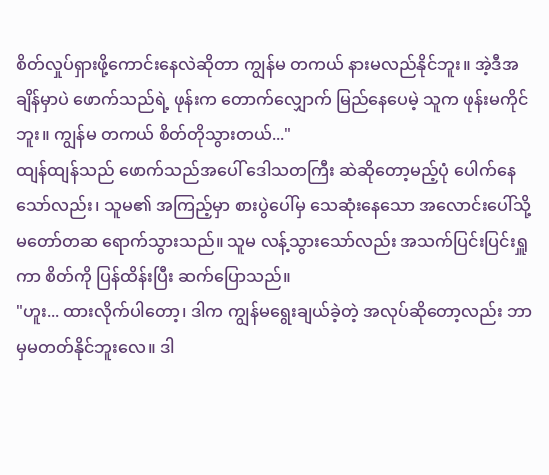စိတ်လှုပ်ရှားဖို့ကောင်းနေလဲဆိုတာ ကျွန်မ တကယ် နားမလည်နိုင်ဘူး။ အဲ့ဒီအချိန်မှာပဲ ဖောက်သည်ရဲ့ ဖုန်းက တောက်လျှောက် မြည်နေပေမဲ့ သူက ဖုန်းမကိုင်ဘူး။ ကျွန်မ တကယ် စိတ်တိုသွားတယ်..."
ထျန်ထျန်သည် ဖောက်သည်အပေါ် ဒေါသတကြီး ဆဲဆိုတော့မည့်ပုံ ပေါက်နေသော်လည်း၊ သူမ၏ အကြည့်မှာ စားပွဲပေါ်မှ သေဆုံးနေသော အလောင်းပေါ်သို့ မတော်တဆ ရောက်သွားသည်။ သူမ လန့်သွားသော်လည်း အသက်ပြင်းပြင်းရှူကာ စိတ်ကို ပြန်ထိန်းပြီး ဆက်ပြောသည်။
"ဟူး... ထားလိုက်ပါတော့၊ ဒါက ကျွန်မရွေးချယ်ခဲ့တဲ့ အလုပ်ဆိုတော့လည်း ဘာမှမတတ်နိုင်ဘူးလေ။ ဒါ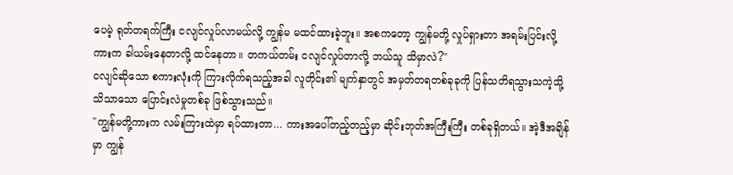ပေမဲ့ ရုတ်တရက်ကြီး ငလျင်လှုပ်လာမယ်လို့ ကျွန်မ မထင်ထားခဲ့ဘူး။ အစကတော့ ကျွန်မတို့ လှုပ်ရှားတာ အရမ်းပြင်းလို့ ကားက ခါယမ်းနေတာလို့ ထင်နေတာ။ တကယ်တမ်း ငလျင်လှုပ်တာလို့ ဘယ်သူ သိမှာလဲ?"
ငလျင်ဆိုသော စကားလုံးကို ကြားလိုက်ရသည့်အခါ လူတိုင်း၏ မျက်နှာတွင် အမှတ်တရတစ်ခုခုကို ပြန်သတိရသွားသကဲ့သို့ သိသာသော ပြောင်းလဲမှုတစ်ခု ဖြစ်သွားသည်။
"ကျွန်မတို့ကားက လမ်းကြားထဲမှာ ရပ်ထားတာ... ကားအပေါ်တည့်တည့်မှာ ဆိုင်းဘုတ်အကြီးကြီး တစ်ခုရှိတယ်။ အဲ့ဒီအချိန်မှာ ကျွန်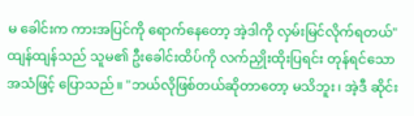မ ခေါင်းက ကားအပြင်ကို ရောက်နေတော့ အဲ့ဒါကို လှမ်းမြင်လိုက်ရတယ်" ထျန်ထျန်သည် သူမ၏ ဦးခေါင်းထိပ်ကို လက်ညှိုးထိုးပြရင်း တုန်ရင်သော အသံဖြင့် ပြောသည်။ "ဘယ်လိုဖြစ်တယ်ဆိုတာတော့ မသိဘူး၊ အဲ့ဒီ ဆိုင်း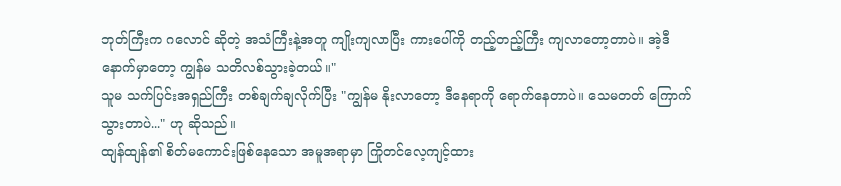ဘုတ်ကြီးက ဂလောင် ဆိုတဲ့ အသံကြီးနဲ့အတူ ကျိုးကျလာပြီး ကားပေါ်ကို တည့်တည့်ကြီး ကျလာတော့တာပဲ။ အဲ့ဒီနောက်မှာတော့ ကျွန်မ သတိလစ်သွားခဲ့တယ်။"
သူမ သက်ပြင်းအရှည်ကြီး တစ်ချက်ချလိုက်ပြီး "ကျွန်မ နိုးလာတော့ ဒီနေရာကို ရောက်နေတာပဲ။ သေမတတ် ကြောက်သွားတာပဲ..." ဟု ဆိုသည်။
ထျန်ထျန်၏ စိတ်မကောင်းဖြစ်နေသော အမူအရာမှာ ကြိုတင်လေ့ကျင့်ထား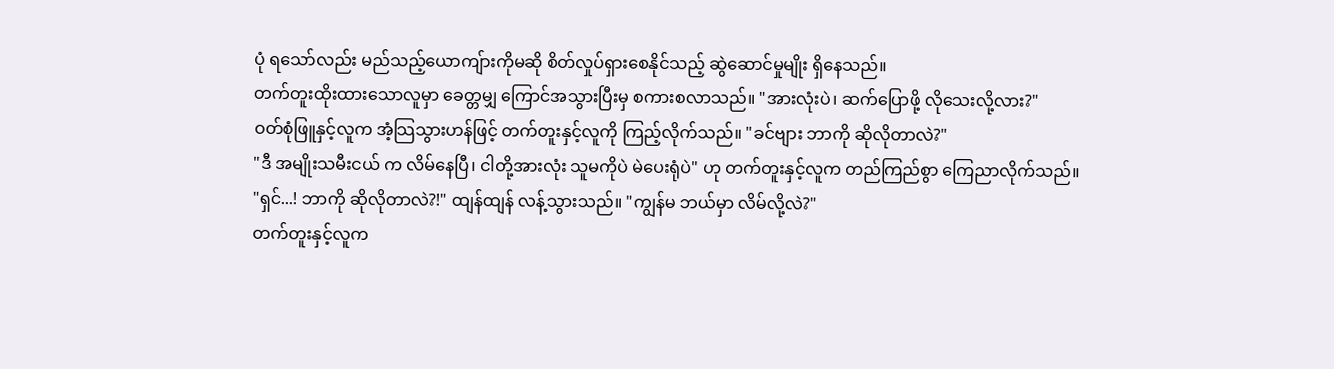ပုံ ရသော်လည်း မည်သည့်ယောကျ်ားကိုမဆို စိတ်လှုပ်ရှားစေနိုင်သည့် ဆွဲဆောင်မှုမျိုး ရှိနေသည်။
တက်တူးထိုးထားသောလူမှာ ခေတ္တမျှ ကြောင်အသွားပြီးမှ စကားစလာသည်။ "အားလုံးပဲ၊ ဆက်ပြောဖို့ လိုသေးလို့လား?"
ဝတ်စုံဖြူနှင့်လူက အံ့သြသွားဟန်ဖြင့် တက်တူးနှင့်လူကို ကြည့်လိုက်သည်။ "ခင်ဗျား ဘာကို ဆိုလိုတာလဲ?"
"ဒီ အမျိုးသမီးငယ် က လိမ်နေပြီ၊ ငါတို့အားလုံး သူမကိုပဲ မဲပေးရုံပဲ" ဟု တက်တူးနှင့်လူက တည်ကြည်စွာ ကြေညာလိုက်သည်။
"ရှင်...! ဘာကို ဆိုလိုတာလဲ?!" ထျန်ထျန် လန့်သွားသည်။ "ကျွန်မ ဘယ်မှာ လိမ်လို့လဲ?"
တက်တူးနှင့်လူက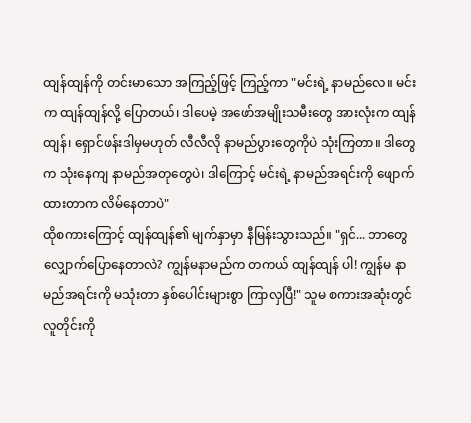ထျန်ထျန်ကို တင်းမာသော အကြည့်ဖြင့် ကြည့်ကာ "မင်းရဲ့ နာမည်လေ။ မင်းက ထျန်ထျန်လို့ ပြောတယ်၊ ဒါပေမဲ့ အဖော်အမျိုးသမီးတွေ အားလုံးက ထျန်ထျန်၊ ရှောင်ဖန်းဒါမှမဟုတ် လီလီလို နာမည်ပွားတွေကိုပဲ သုံးကြတာ။ ဒါတွေက သုံးနေကျ နာမည်အတုတွေပဲ၊ ဒါကြောင့် မင်းရဲ့ နာမည်အရင်းကို ဖျောက်ထားတာက လိမ်နေတာပဲ"
ထိုစကားကြောင့် ထျန်ထျန်၏ မျက်နှာမှာ နီမြန်းသွားသည်။ "ရှင်... ဘာတွေ လျှောက်ပြောနေတာလဲ? ကျွန်မနာမည်က တကယ် ထျန်ထျန် ပါ! ကျွန်မ နာမည်အရင်းကို မသုံးတာ နှစ်ပေါင်းများစွာ ကြာလှပြီ!" သူမ စကားအဆုံးတွင် လူတိုင်းကို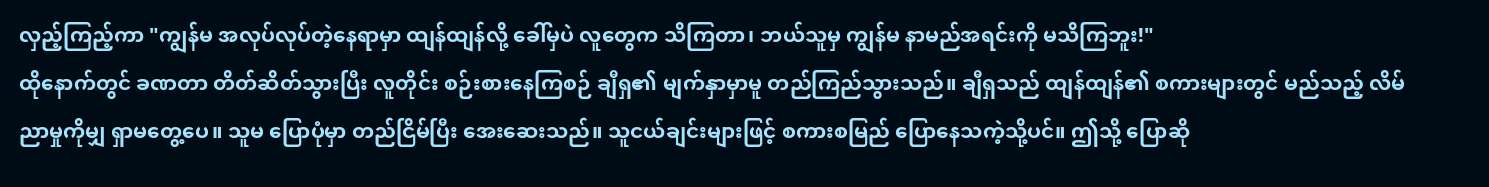လှည့်ကြည့်ကာ "ကျွန်မ အလုပ်လုပ်တဲ့နေရာမှာ ထျန်ထျန်လို့ ခေါ်မှပဲ လူတွေက သိကြတာ၊ ဘယ်သူမှ ကျွန်မ နာမည်အရင်းကို မသိကြဘူး!"
ထိုနောက်တွင် ခဏတာ တိတ်ဆိတ်သွားပြီး လူတိုင်း စဉ်းစားနေကြစဉ် ချီရှ၏ မျက်နှာမှာမူ တည်ကြည်သွားသည်။ ချီရှသည် ထျန်ထျန်၏ စကားများတွင် မည်သည့် လိမ်ညာမှုကိုမျှ ရှာမတွေ့ပေ။ သူမ ပြောပုံမှာ တည်ငြိမ်ပြီး အေးဆေးသည်။ သူငယ်ချင်းများဖြင့် စကားစမြည် ပြောနေသကဲ့သို့ပင်။ ဤသို့ ပြောဆို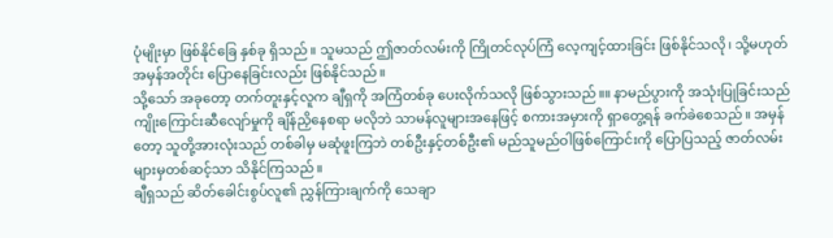ပုံမျိုးမှာ ဖြစ်နိုင်ခြေ နှစ်ခု ရှိသည်။ သူမသည် ဤဇာတ်လမ်းကို ကြိုတင်လုပ်ကြံ လေ့ကျင့်ထားခြင်း ဖြစ်နိုင်သလို၊ သို့မဟုတ် အမှန်အတိုင်း ပြောနေခြင်းလည်း ဖြစ်နိုင်သည်။
သို့သော် အခုတော့ တက်တူးနှင့်လူက ချီရှကို အကြံတစ်ခု ပေးလိုက်သလို ဖြစ်သွားသည်။။ နာမည်ပွားကို အသုံးပြုခြင်းသည် ကျိုးကြောင်းဆီလျော်မှုကို ချိန်ညှိနေစရာ မလိုဘဲ သာမန်လူများအနေဖြင့် စကားအမှားကို ရှာတွေ့ရန် ခက်ခဲစေသည်။ အမှန်တော့ သူတို့အားလုံးသည် တစ်ခါမှ မဆုံဖူးကြဘဲ တစ်ဦးနှင့်တစ်ဦး၏ မည်သူမည်ဝါဖြစ်ကြောင်းကို ပြောပြသည့် ဇာတ်လမ်းများမှတစ်ဆင့်သာ သိနိုင်ကြသည်။
ချီရှသည် ဆိတ်ခေါင်းစွပ်လူ၏ ညွှန်ကြားချက်ကို သေချာ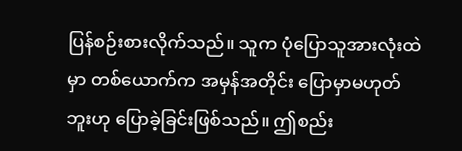ပြန်စဉ်းစားလိုက်သည်။ သူက ပုံပြောသူအားလုံးထဲမှာ တစ်ယောက်က အမှန်အတိုင်း ပြောမှာမဟုတ်ဘူးဟု ပြောခဲ့ခြင်းဖြစ်သည်။ ဤစည်း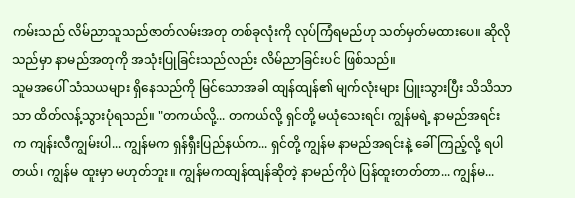ကမ်းသည် လိမ်ညာသူသည်ဇာတ်လမ်းအတု တစ်ခုလုံးကို လုပ်ကြံရမည်ဟု သတ်မှတ်မထားပေ။ ဆိုလိုသည်မှာ နာမည်အတုကို အသုံးပြုခြင်းသည်လည်း လိမ်ညာခြင်းပင် ဖြစ်သည်။
သူမအပေါ် သံသယများ ရှိနေသည်ကို မြင်သောအခါ ထျန်ထျန်၏ မျက်လုံးများ ပြူးသွားပြီး သိသိသာသာ ထိတ်လန့်သွားပုံရသည်။ "တကယ်လို့... တကယ်လို့ ရှင်တို့ မယုံသေးရင်၊ ကျွန်မရဲ့ နာမည်အရင်းက ကျန်းလီကျွမ်းပါ... ကျွန်မက ရှန်ရှီးပြည်နယ်က... ရှင်တို့ ကျွန်မ နာမည်အရင်းနဲ့ ခေါ်ကြည့်လို့ ရပါတယ်၊ ကျွန်မ ထူးမှာ မဟုတ်ဘူး။ ကျွန်မကထျန်ထျန်ဆိုတဲ့ နာမည်ကိုပဲ ပြန်ထူးတတ်တာ... ကျွန်မ...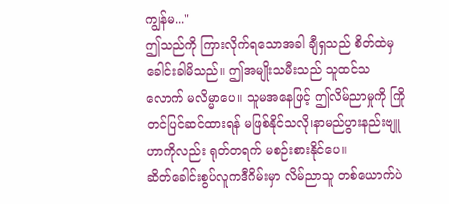ကျွန်မ..."
ဤသည်ကို ကြားလိုက်ရသောအခါ ချီရှသည် စိတ်ထဲမှ ခေါင်းခါမိသည်။ ဤအမျိုးသမီးသည် သူထင်သလောက် မလိမ္မာပေ။ သူမအနေဖြင့် ဤလိမ်ညာမှုကို ကြိုတင်ပြင်ဆင်ထားရန် မဖြစ်နိုင်သလို၊နာမည်ပွားနည်းဗျူဟာကိုလည်း ရုတ်တရက် မစဉ်းစားနိုင်ပေ။
ဆိတ်ခေါင်းစွပ်လူကဒီဂိမ်းမှာ လိမ်ညာသူ တစ်ယောက်ပဲ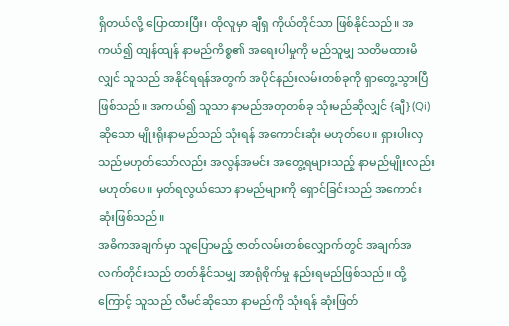ရှိတယ်လို့ ပြောထားပြီး၊ ထိုလူမှာ ချီရှ ကိုယ်တိုင်သာ ဖြစ်နိုင်သည်။ အကယ်၍ ထျန်ထျန် နာမည်ကိစ္စ၏ အရေးပါမှုကို မည်သူမျှ သတိမထားမိလျှင် သူသည် အနိုင်ရရန်အတွက် အပိုင်နည်းလမ်းတစ်ခုကို ရှာတွေ့သွားပြီဖြစ်သည်။ အကယ်၍ သူသာ နာမည်အတုတစ်ခု သုံးမည်ဆိုလျှင် {ချီ} (Qi) ဆိုသော မျိုးရိုးနာမည်သည် သုံးရန် အကောင်းဆုံး မဟုတ်ပေ။ ရှားပါးလှသည်မဟုတ်သော်လည်း အလွန်အမင်း အတွေ့ရများသည့် နာမည်မျိုးလည်း မဟုတ်ပေ။ မှတ်ရလွယ်သော နာမည်များကို ရှောင်ခြင်းသည် အကောင်းဆုံးဖြစ်သည်။
အဓိကအချက်မှာ သူပြောမည့် ဇာတ်လမ်းတစ်လျှောက်တွင် အချက်အလက်တိုင်းသည် တတ်နိုင်သမျှ အာရုံစိုက်မှု နည်းရမည်ဖြစ်သည်။ ထို့ကြောင့် သူသည် လီမင်ဆိုသော နာမည်ကို သုံးရန် ဆုံးဖြတ်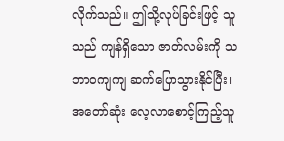လိုက်သည်။ ဤသို့လုပ်ခြင်းဖြင့် သူသည် ကျန်ရှိသော ဇာတ်လမ်းကို သဘာဝကျကျ ဆက်ပြောသွားနိုင်ပြီး၊ အတော်ဆုံး လေ့လာစောင့်ကြည့်သူ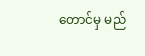တောင်မှ မည်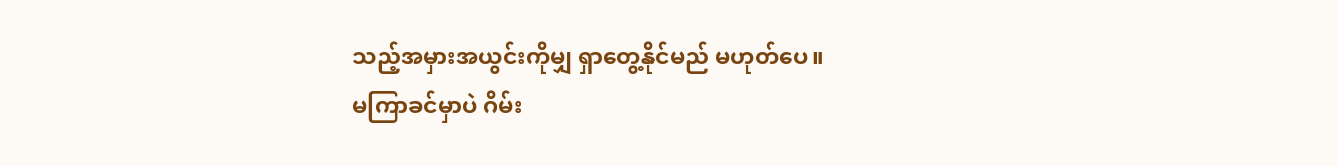သည့်အမှားအယွင်းကိုမျှ ရှာတွေ့နိုင်မည် မဟုတ်ပေ။
မကြာခင်မှာပဲ ဂိမ်း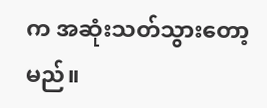က အဆုံးသတ်သွားတော့မည်။